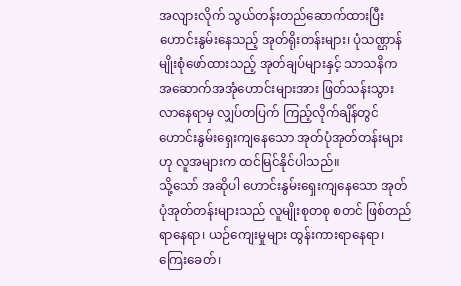အလျားလိုက် သွယ်တန်းတည်ဆောက်ထားပြီး ဟောင်းနွမ်းနေသည့် အုတ်ရိုးတန်းများ၊ ပုံသဏ္ဌာန်မျိုးစုံဖော်ထားသည့် အုတ်ချပ်များနှင့် သာသနိက အဆောက်အအုံဟောင်းများအား ဖြတ်သန်းသွားလာနေရာမှ လျှပ်တပြက် ကြည့်လိုက်ချိန်တွင် ဟောင်းနွမ်းရှေးကျနေသော အုတ်ပုံအုတ်တန်းများဟု လူအများက ထင်မြင်နိုင်ပါသည်။
သို့သော် အဆိုပါ ဟောင်းနွမ်းရှေးကျနေသော အုတ်ပုံအုတ်တန်းများသည် လူမျိုးစုတစု စတင် ဖြစ်တည်ရာနေရာ၊ ယဉ်ကျေးမှုများ ထွန်းကားရာနေရာ၊ ကြေးခေတ်၊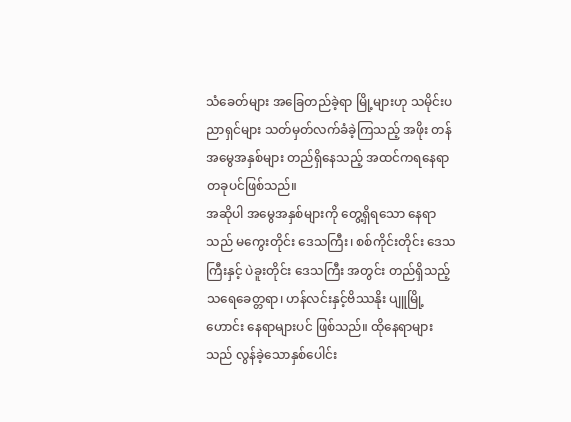သံခေတ်များ အခြေတည်ခဲ့ရာ မြို့များဟု သမိုင်းပညာရှင်များ သတ်မှတ်လက်ခံခဲ့ကြသည့် အဖိုး တန် အမွေအနှစ်များ တည်ရှိနေသည့် အထင်ကရနေရာ တခုပင်ဖြစ်သည်။
အဆိုပါ အမွေအနှစ်များကို တွေ့ရှိရသော နေရာသည် မကွေးတိုင်း ဒေသကြီး၊ စစ်ကိုင်းတိုင်း ဒေသကြီးနှင့် ပဲခူးတိုင်း ဒေသကြီး အတွင်း တည်ရှိသည့် သရေခေတ္တရာ၊ ဟန်လင်းနှင့်ဗိဿနိုး ပျူမြို့ဟောင်း နေရာများပင် ဖြစ်သည်။ ထိုနေရာများသည် လွန်ခဲ့သောနှစ်ပေါင်း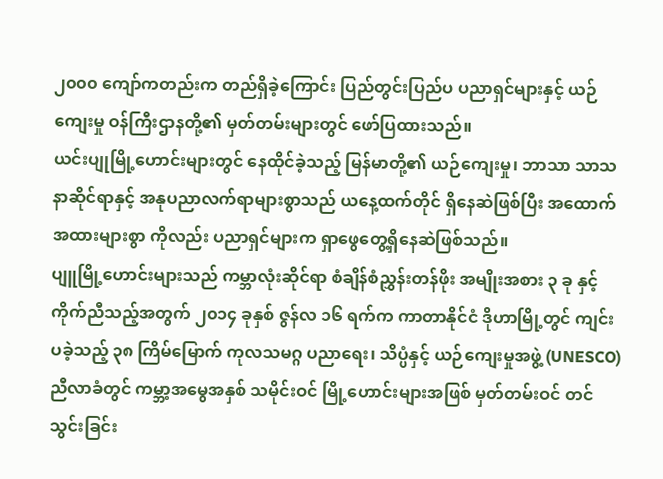၂၀၀၀ ကျော်ကတည်းက တည်ရှိခဲ့ကြောင်း ပြည်တွင်းပြည်ပ ပညာရှင်များနှင့် ယဉ်ကျေးမှု ဝန်ကြီးဌာနတို့၏ မှတ်တမ်းများတွင် ဖော်ပြထားသည်။
ယင်းပျုမြို့ဟောင်းများတွင် နေထိုင်ခဲ့သည့် မြန်မာတို့၏ ယဉ်ကျေးမှု၊ ဘာသာ သာသနာဆိုင်ရာနှင့် အနုပညာလက်ရာများစွာသည် ယနေ့ထက်တိုင် ရှိနေဆဲဖြစ်ပြီး အထောက်အထားများစွာ ကိုလည်း ပညာရှင်များက ရှာဖွေတွေ့ရှိနေဆဲဖြစ်သည်။
ပျူမြို့ဟောင်းများသည် ကမ္ဘာလုံးဆိုင်ရာ စံချိန်စံညွှန်းတန်ဖိုး အမျိုးအစား ၃ ခု နှင့် ကိုက်ညီသည့်အတွက် ၂၀၁၄ ခုနှစ် ဇွန်လ ၁၆ ရက်က ကာတာနိုင်ငံ ဒိုဟာမြို့တွင် ကျင်းပခဲ့သည့် ၃၈ ကြိမ်မြောက် ကုလသမဂ္ဂ ပညာရေး၊ သိပ္ပံနှင့် ယဉ်ကျေးမှုအဖွဲ့ (UNESCO) ညီလာခံတွင် ကမ္ဘာ့အမွေအနှစ် သမိုင်းဝင် မြို့ဟောင်းများအဖြစ် မှတ်တမ်းဝင် တင်သွင်းခြင်း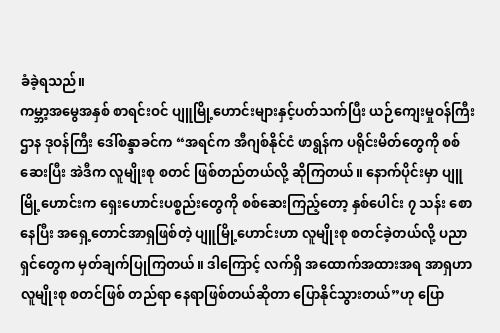ခံခဲ့ရသည်။
ကမ္ဘာ့အမွေအနှစ် စာရင်းဝင် ပျူမြို့ဟောင်းများနှင့်ပတ်သက်ပြီး ယဉ်ကျေးမှုဝန်ကြီးဌာန ဒုဝန်ကြီး ဒေါ်စန္ဒာခင်က “အရင်က အီဂျစ်နိုင်ငံ ဖာရွန်က ပရိုင်းမိတ်တွေကို စစ်ဆေးပြီး အဲဒီက လူမျိုးစု စတင် ဖြစ်တည်တယ်လို့ ဆိုကြတယ်။ နောက်ပိုင်းမှာ ပျူမြို့ဟောင်းက ရှေးဟောင်းပစ္စည်းတွေကို စစ်ဆေးကြည့်တော့ နှစ်ပေါင်း ၇ သန်း စောနေပြီး အရှေ့တောင်အာရှဖြစ်တဲ့ ပျူမြို့ဟောင်းဟာ လူမျိုးစု စတင်ခဲ့တယ်လို့ ပညာရှင်တွေက မှတ်ချက်ပြုကြတယ်။ ဒါကြောင့် လက်ရှိ အထောက်အထားအရ အာရှဟာ လူမျိုးစု စတင်ဖြစ် တည်ရာ နေရာဖြစ်တယ်ဆိုတာ ပြောနိုင်သွားတယ်”ဟု ပြော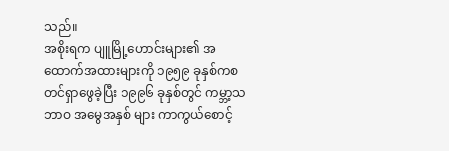သည်။
အစိုးရက ပျူမြို့ဟောင်းများ၏ အထောက်အထားများကို ၁၉၅၉ ခုနှစ်ကစတင်ရှာဖွေခဲ့ပြီး ၁၉၉၆ ခုနှစ်တွင် ကမ္ဘာ့သဘာဝ အမွေအနှစ် များ ကာကွယ်စောင့်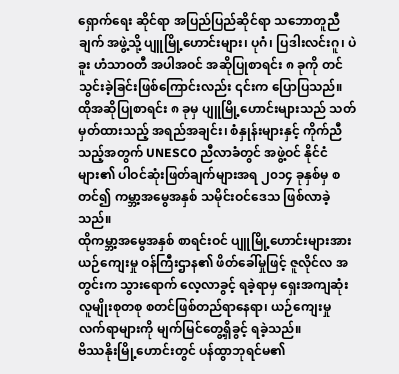ရှောက်ရေး ဆိုင်ရာ အပြည်ပြည်ဆိုင်ရာ သဘောတူညီချက် အဖွဲ့သို့ ပျူမြို့ဟောင်းများ၊ ပုဂံ၊ ပြဒါးလင်းဂူ၊ ပဲခူး ဟံသာဝတီ အပါအဝင် အဆိုပြုစာရင်း ၈ ခုကို တင်သွင်းခဲ့ခြင်းဖြစ်ကြောင်းလည်း ၎င်းက ပြောပြသည်။
ထိုအဆိုပြုစာရင်း ၈ ခုမှ ပျူမြို့ဟောင်းများသည် သတ်မှတ်ထားသည့် အရည်အချင်း၊ စံနှုန်းများနှင့် ကိုက်ညီသည့်အတွက် UNESCO ညီလာခံတွင် အဖွဲ့ဝင် နိုင်ငံများ၏ ပါဝင်ဆုံးဖြတ်ချက်များအရ ၂၀၁၄ ခုနှစ်မှ စတင်၍ ကမ္ဘာ့အမွေအနှစ် သမိုင်းဝင်ဒေသ ဖြစ်လာခဲ့သည်။
ထိုကမ္ဘာ့အမွေအနှစ် စာရင်းဝင် ပျူမြို့ဟောင်းများအား ယဉ်ကျေးမှု ဝန်ကြီးဌာန၏ ဖိတ်ခေါ်မှုဖြင့် ဇူလိုင်လ အတွင်းက သွားရောက် လေ့လာခွင့် ရခဲ့ရာမှ ရှေးအကျဆုံး လူမျိုးစုတစု စတင်ဖြစ်တည်ရာနေရာ၊ ယဉ်ကျေးမှု လက်ရာများကို မျက်မြင်တွေ့ရှိခွင့် ရခဲ့သည်။
ဗိဿနိုးမြို့ဟောင်းတွင် ပန်ထွာဘုရင်မ၏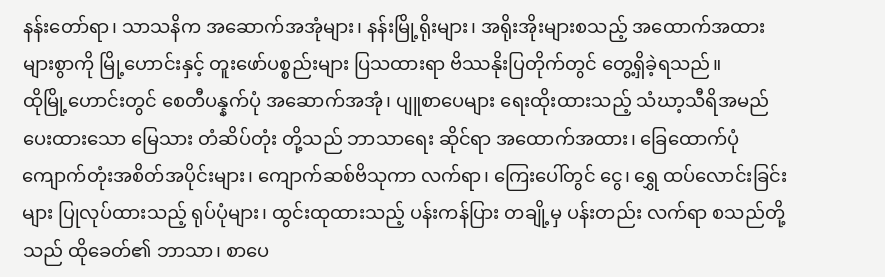နန်းတော်ရာ၊ သာသနိက အဆောက်အအုံများ၊ နန်းမြို့ရိုးများ၊ အရိုးအိုးများစသည့် အထောက်အထား များစွာကို မြို့ဟောင်းနှင့် တူးဖော်ပစ္စည်းများ ပြသထားရာ ဗိဿနိုးပြတိုက်တွင် တွေ့ရှိခဲ့ရသည်။
ထိုမြို့ဟောင်းတွင် စေတီပန္နက်ပုံ အဆောက်အအုံ၊ ပျူစာပေများ ရေးထိုးထားသည့် သံဃာ့သီရိအမည်ပေးထားသော မြေသား တံဆိပ်တုံး တို့သည် ဘာသာရေး ဆိုင်ရာ အထောက်အထား၊ ခြေထောက်ပုံ ကျောက်တုံးအစိတ်အပိုင်းများ၊ ကျောက်ဆစ်ဗိသုကာ လက်ရာ၊ ကြေးပေါ်တွင် ငွေ၊ ရွှေ ထပ်လောင်းခြင်းများ ပြုလုပ်ထားသည့် ရုပ်ပုံများ၊ ထွင်းထုထားသည့် ပန်းကန်ပြား တချို့မှ ပန်းတည်း လက်ရာ စသည်တို့သည် ထိုခေတ်၏ ဘာသာ၊ စာပေ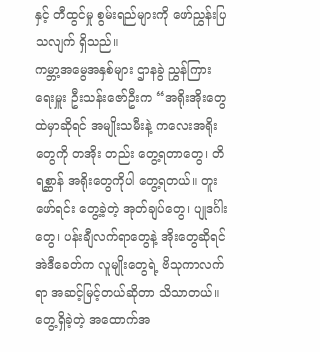နှင့် တီထွင်မှု စွမ်းရည်များကို ဖော်ညွှန်းပြသလျက် ရှိသည်။
ကမ္ဘာ့အမွေအနှစ်များ ဌာနခွဲ ညွှန်ကြားရေးမှူး ဦးသန်းဇော်ဦးက “အရိုးအိုးတွေထဲမှာဆိုရင် အမျိုးသမီးနဲ့ ကလေးအရိုးတွေကို တအိုး တည်း တွေ့ရတာတွေ၊ တိရစ္ဆာန် အရိုးတွေကိုပါ တွေ့ရတယ်။ တူးဖော်ရင်း တွေ့ခဲ့တဲ့ အုတ်ချပ်တွေ၊ ပျုဒင်္ဂါးတွေ၊ ပန်းချီလက်ရာတွေနဲ့ အိုးတွေဆိုရင် အဲဒီခေတ်က လူမျိုးတွေရဲ့ ဗိသုကာလက်ရာ အဆင့်မြင့်တယ်ဆိုတာ သိသာတယ်။ တွေ့ရှိခဲ့တဲ့ အထောက်အ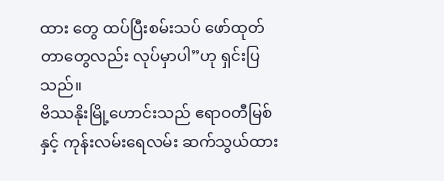ထား တွေ ထပ်ပြီးစမ်းသပ် ဖော်ထုတ်တာတွေလည်း လုပ်မှာပါ”ဟု ရှင်းပြသည်။
ဗိဿနိုးမြို့ဟောင်းသည် ဧရာဝတီမြစ်နှင့် ကုန်းလမ်းရေလမ်း ဆက်သွယ်ထား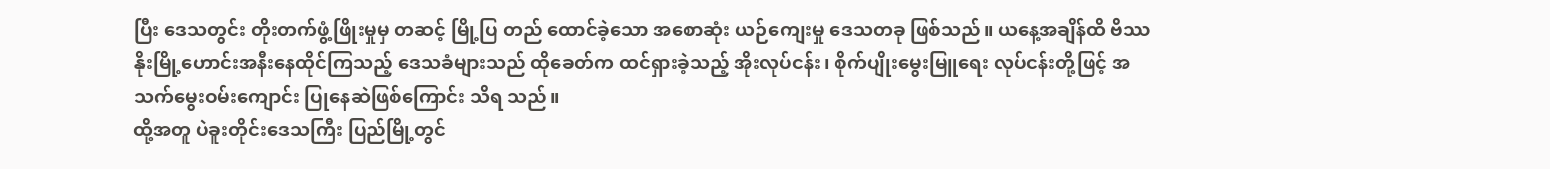ပြီး ဒေသတွင်း တိုးတက်ဖွံ့ဖြိုးမှုမှ တဆင့် မြို့ပြ တည် ထောင်ခဲ့သော အစောဆုံး ယဉ်ကျေးမှု ဒေသတခု ဖြစ်သည်။ ယနေ့အချိန်ထိ ဗိဿနိုးမြို့ဟောင်းအနီးနေထိုင်ကြသည့် ဒေသခံများသည် ထိုခေတ်က ထင်ရှားခဲ့သည့် အိုးလုပ်ငန်း၊ စိုက်ပျိုးမွေးမြူရေး လုပ်ငန်းတို့ဖြင့် အသက်မွေးဝမ်းကျောင်း ပြုနေဆဲဖြစ်ကြောင်း သိရ သည်။
ထို့အတူ ပဲခူးတိုင်းဒေသကြီး ပြည်မြို့တွင်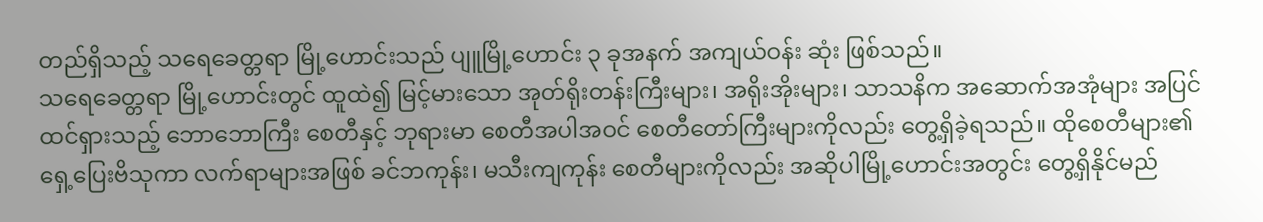တည်ရှိသည့် သရေခေတ္တရာ မြို့ဟောင်းသည် ပျူမြို့ဟောင်း ၃ ခုအနက် အကျယ်ဝန်း ဆုံး ဖြစ်သည်။
သရေခေတ္တရာ မြို့ဟောင်းတွင် ထူထဲ၍ မြင့်မားသော အုတ်ရိုးတန်းကြီးများ၊ အရိုးအိုးများ၊ သာသနိက အဆောက်အအုံများ အပြင် ထင်ရှားသည့် ဘောဘောကြီး စေတီနှင့် ဘုရားမာ စေတီအပါအဝင် စေတီတော်ကြီးများကိုလည်း တွေ့ရှိခဲ့ရသည်။ ထိုစေတီများ၏ ရှေ့ပြေးဗိသုကာ လက်ရာများအဖြစ် ခင်ဘကုန်း၊ မသီးကျကုန်း စေတီများကိုလည်း အဆိုပါမြို့ဟောင်းအတွင်း တွေ့ရှိနိုင်မည်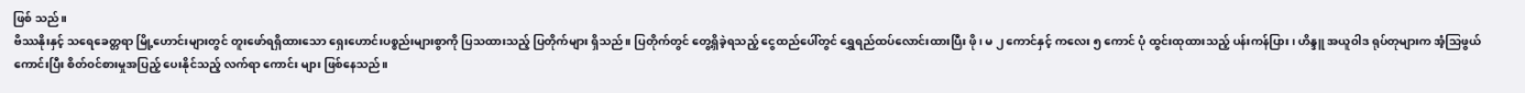ဖြစ် သည်။
ဗိဿနိုးနှင့် သရေခေတ္တရာ မြို့ဟောင်းများတွင် တူးဖော်ရရှိထားသော ရှေးဟောင်းပစ္စည်းများစွာကို ပြသထားသည့် ပြတိုက်များ ရှိသည်။ ပြတိုက်တွင် တွေ့ရှိခဲ့ရသည့် ငွေထည်ပေါ်တွင် ရွှေရည်ထပ်လောင်းထားပြီး ဖို၊ မ ၂ ကောင်နှင့် ကလေး ၅ ကောင် ပုံ ထွင်းထုထားသည့် ပန်းကန်ပြား၊ ဟိန္ဒူ အယူဝါဒ ရုပ်တုများက အံ့သြဖွယ်ကောင်းပြီး စိတ်ဝင်စားမှုအပြည့် ပေးနိုင်သည့် လက်ရာ ကောင်း များ ဖြစ်နေသည်။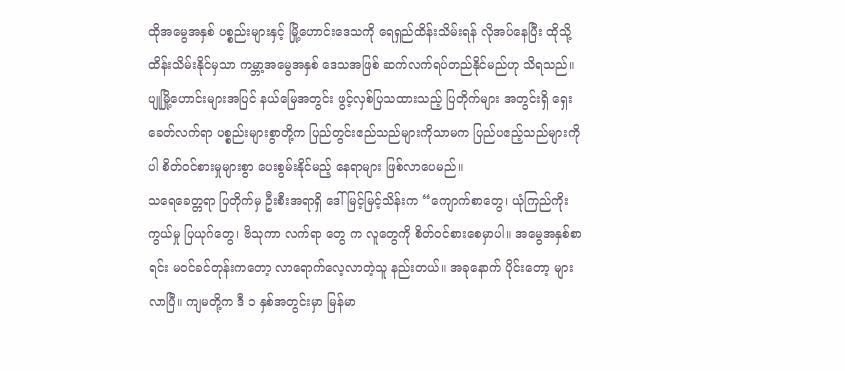ထိုအမွေအနှစ် ပစ္စည်းများနှင့် မြို့ဟောင်းဒေသကို ရေရှည်ထိန်းသိမ်းရန် လိုအပ်နေပြီး ထိုသို့ ထိန်းသိမ်းနိုင်မှသာ ကမ္ဘာ့အမွေအနှစ် ဒေသအဖြစ် ဆက်လက်ရပ်တည်နိုင်မည်ဟု သိရသည်။ ပျုမြို့ဟောင်းများအပြင် နယ်မြေအတွင်း ဖွင့်လှစ်ပြသထားသည့် ပြတိုက်များ အတွင်းရှိ ရှေးခေတ်လက်ရာ ပစ္စည်းများစွာတို့က ပြည်တွင်းဧည်သည်များကိုသာမက ပြည်ပဧည့်သည်များကိုပါ စိတ်ဝင်စားမှုများစွာ ပေးစွမ်းနိုင်မည့် နေရာများ ဖြစ်လာပေမည်။
သရေခေတ္တရာ ပြတိုက်မှ ဦးစီးအရာရှိ ဒေါ်မြင့်မြင့်သိန်းက “ကျောက်စာတွေ၊ ယုံကြည်ကိုးကွယ်မှု ပြယုဂ်တွေ၊ ဗိသုကာ လက်ရာ တွေ က လူတွေကို စိတ်ဝင်စားစေမှာပါ။ အမွေအနှစ်စာရင်း မဝင်ခင်တုန်းကတော့ လာရောက်လေ့လာတဲ့သူ နည်းတယ်။ အခုနောက် ပိုင်းတော့ များလာပြီ။ ကျမတို့က ဒီ ၁ နှစ်အတွင်းမှာ မြန်မာ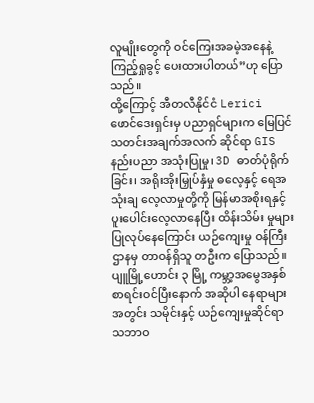လူမျိုးတွေကို ဝင်ကြေးအခမဲ့အနေနဲ့ ကြည့်ရှုခွင့် ပေးထားပါတယ်”ဟု ပြော သည်။
ထို့ကြောင့် အီတလီနိုင်ငံ Lerici ဖောင်ဒေးရှင်းမှ ပညာရှင်များက မြေပြင် သတင်းအချက်အလက် ဆိုင်ရာ GIS နည်းပညာ အသုံးပြုမှု၊ 3D ဓာတ်ပုံရိုက်ခြင်း၊ အရိုးအိုးမြှုပ်နှံမှု ဓလေ့နှင့် ရေအသုံးချ လေ့လာမှုတို့ကို မြန်မာအစိုးရနှင့် ပူးပေါင်းလေ့လာနေပြီး ထိန်းသိမ်း မှုများ ပြုလုပ်နေကြောင်း ယဉ်ကျေးမှု ဝန်ကြီးဌာနမှ တာဝန်ရှိသူ တဦးက ပြောသည်။
ပျူမြို့ဟောင်း ၃ မြို့ ကမ္ဘာ့အမွေအနှစ် စာရင်းဝင်ပြီးနောက် အဆိုပါ နေရာများအတွင်း သမိုင်းနှင့် ယဉ်ကျေးမှုဆိုင်ရာ သဘာဝ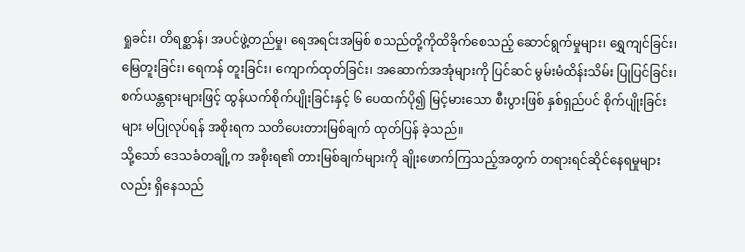ရှုခင်း၊ တိရစ္ဆာန်၊ အပင်ဖွဲ့တည်မှု၊ ရေအရင်းအမြစ် စသည်တို့ကိုထိခိုက်စေသည့် ဆောင်ရွက်မှုများ၊ ရွှေကျင်ခြင်း၊ မြေတူးခြင်း၊ ရေကန် တူးခြင်း၊ ကျောက်ထုတ်ခြင်း၊ အဆောက်အအုံများကို ပြင်ဆင် မွမ်းမံထိန်းသိမ်း ပြုပြင်ခြင်း၊ စက်ယန္တရားများဖြင့် ထွန်ယက်စိုက်ပျိုးခြင်းနှင့် ၆ ပေထက်ပို၍ မြင့်မားသော စီးပွားဖြစ် နှစ်ရှည်ပင် စိုက်ပျိုးခြင်းများ မပြုလုပ်ရန် အစိုးရက သတိပေးတားမြစ်ချက် ထုတ်ပြန် ခဲ့သည်။
သို့သော် ဒေသခံတချို့က အစိုးရ၏ တားမြစ်ချက်များကို ချိုးဖောက်ကြသည့်အတွက် တရားရင်ဆိုင်နေရမှုများလည်း ရှိနေသည်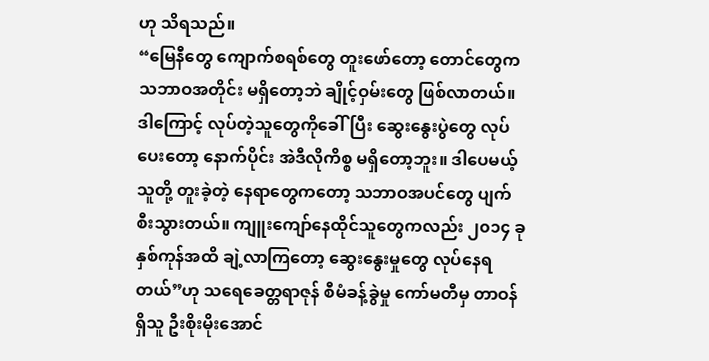ဟု သိရသည်။
“မြေနီတွေ ကျောက်စရစ်တွေ တူးဖော်တော့ တောင်တွေက သဘာဝအတိုင်း မရှိတော့ဘဲ ချိုင့်ဝှမ်းတွေ ဖြစ်လာတယ်။ ဒါကြောင့် လုပ်တဲ့သူတွေကိုခေါ်ပြီး ဆွေးနွေးပွဲတွေ လုပ်ပေးတော့ နောက်ပိုင်း အဲဒီလိုကိစ္စ မရှိတော့ဘူး။ ဒါပေမယ့် သူတို့ တူးခဲ့တဲ့ နေရာတွေကတော့ သဘာဝအပင်တွေ ပျက်စီးသွားတယ်။ ကျူးကျော်နေထိုင်သူတွေကလည်း ၂၀၁၄ ခုနှစ်ကုန်အထိ ချဲ့လာကြတော့ ဆွေးနွေးမှုတွေ လုပ်နေရတယ်”ဟု သရေခေတ္တရာဇုန် စီမံခန့်ခွဲမှု ကော်မတီမှ တာဝန်ရှိသူ ဦးစိုးမိုးအောင်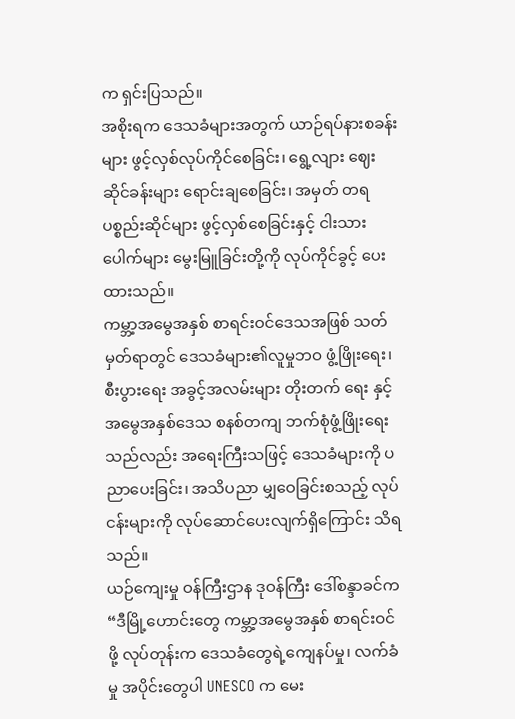က ရှင်းပြသည်။
အစိုးရက ဒေသခံများအတွက် ယာဉ်ရပ်နားစခန်းများ ဖွင့်လှစ်လုပ်ကိုင်စေခြင်း၊ ရွေ့လျား ဈေးဆိုင်ခန်းများ ရောင်းချစေခြင်း၊ အမှတ် တရ ပစ္စည်းဆိုင်များ ဖွင့်လှစ်စေခြင်းနှင့် ငါးသားပေါက်များ မွေးမြူခြင်းတို့ကို လုပ်ကိုင်ခွင့် ပေးထားသည်။
ကမ္ဘာ့အမွေအနှစ် စာရင်းဝင်ဒေသအဖြစ် သတ်မှတ်ရာတွင် ဒေသခံများ၏လူမှုဘဝ ဖွံ့ဖြိုးရေး၊ စီးပွားရေး အခွင့်အလမ်းများ တိုးတက် ရေး နှင့် အမွေအနှစ်ဒေသ စနစ်တကျ ဘက်စုံဖွံ့ဖြိုးရေးသည်လည်း အရေးကြီးသဖြင့် ဒေသခံများကို ပညာပေးခြင်း၊ အသိပညာ မျှဝေခြင်းစသည့် လုပ်ငန်းများကို လုပ်ဆောင်ပေးလျက်ရှိကြောင်း သိရသည်။
ယဉ်ကျေးမှု ဝန်ကြီးဌာန ဒုဝန်ကြီး ဒေါ်စန္ဒာခင်က “ဒီမြို့ဟောင်းတွေ ကမ္ဘာ့အမွေအနှစ် စာရင်းဝင်ဖို့ လုပ်တုန်းက ဒေသခံတွေရဲ့ကျေနပ်မှု၊ လက်ခံမှု အပိုင်းတွေပါ UNESCO က မေး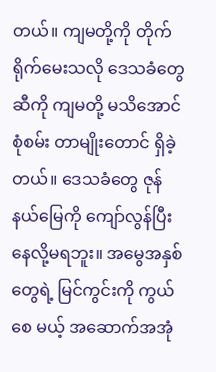တယ်။ ကျမတို့ကို တိုက်ရိုက်မေးသလို ဒေသခံတွေဆီကို ကျမတို့ မသိအောင် စုံစမ်း တာမျိုးတောင် ရှိခဲ့တယ်။ ဒေသခံတွေ ဇုန်နယ်မြေကို ကျော်လွန်ပြီး နေလို့မရဘူး။ အမွေအနှစ်တွေရဲ့ မြင်ကွင်းကို ကွယ်စေ မယ့် အဆောက်အအုံ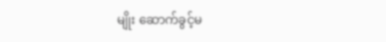မျိုး ဆောက်ခွင့်မ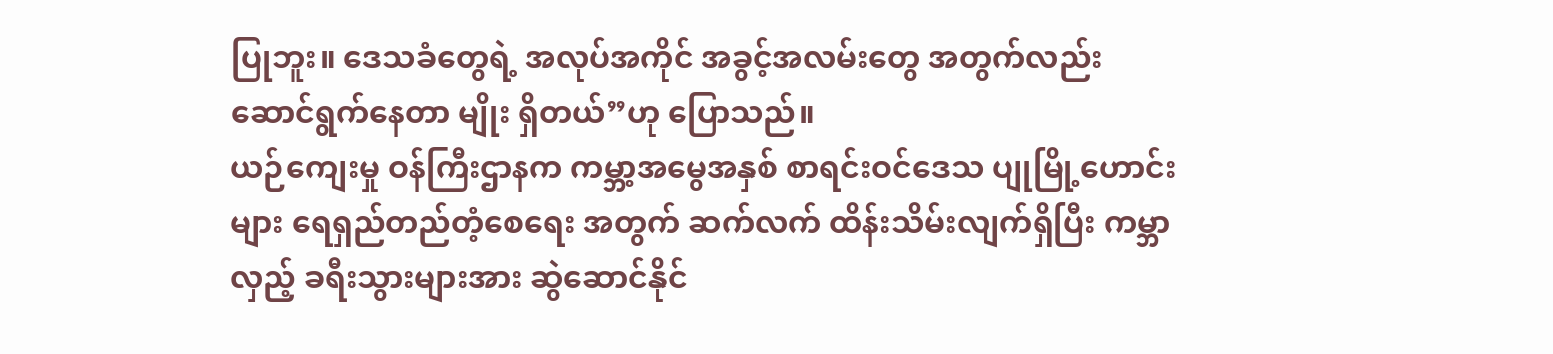ပြုဘူး။ ဒေသခံတွေရဲ့ အလုပ်အကိုင် အခွင့်အလမ်းတွေ အတွက်လည်း ဆောင်ရွက်နေတာ မျိုး ရှိတယ်”ဟု ပြောသည်။
ယဉ်ကျေးမှု ဝန်ကြီးဌာနက ကမ္ဘာ့အမွေအနှစ် စာရင်းဝင်ဒေသ ပျုမြို့ဟောင်းများ ရေရှည်တည်တံ့စေရေး အတွက် ဆက်လက် ထိန်းသိမ်းလျက်ရှိပြီး ကမ္ဘာလှည့် ခရီးသွားများအား ဆွဲဆောင်နိုင်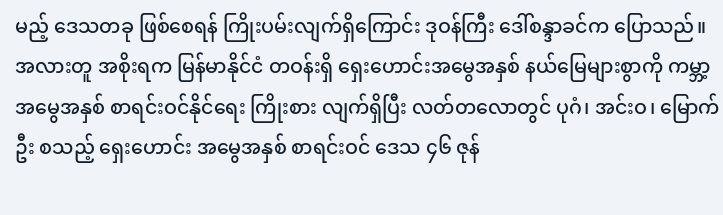မည့် ဒေသတခု ဖြစ်စေရန် ကြိုးပမ်းလျက်ရှိကြောင်း ဒုဝန်ကြီး ဒေါ်စန္ဒာခင်က ပြောသည်။
အလားတူ အစိုးရက မြန်မာနိုင်ငံ တဝန်းရှိ ရှေးဟောင်းအမွေအနှစ် နယ်မြေများစွာကို ကမ္ဘာ့အမွေအနှစ် စာရင်းဝင်နိုင်ရေး ကြိုးစား လျက်ရှိပြီး လတ်တလောတွင် ပုဂံ၊ အင်းဝ၊ မြောက်ဦး စသည့် ရှေးဟောင်း အမွေအနှစ် စာရင်းဝင် ဒေသ ၄၆ ဇုန်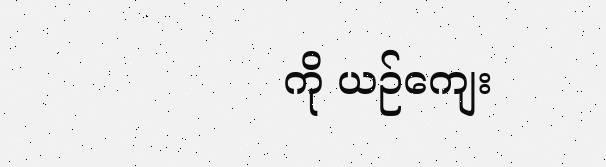ကို ယဉ်ကျေး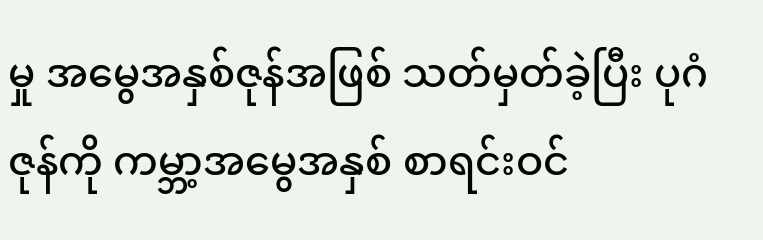မှု အမွေအနှစ်ဇုန်အဖြစ် သတ်မှတ်ခဲ့ပြီး ပုဂံဇုန်ကို ကမ္ဘာ့အမွေအနှစ် စာရင်းဝင်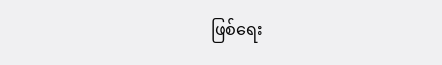ဖြစ်ရေး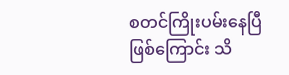စတင်ကြိုးပမ်းနေပြီ ဖြစ်ကြောင်း သိ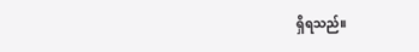ရှိရသည်။